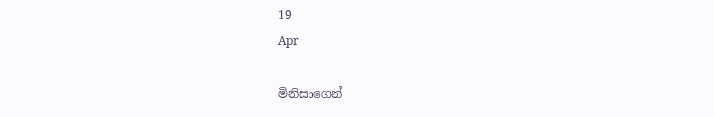19
Apr

මිනිසාගෙන්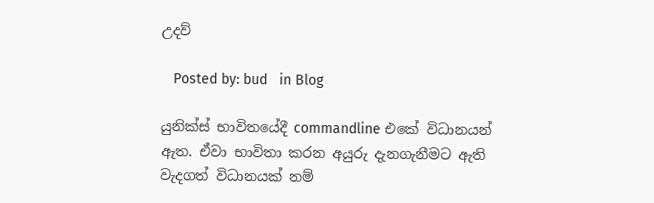උදව්

   Posted by: bud   in Blog

යුනික්ස් භාවිතයේදී commandline එකේ විධානයන් ඇත. ඒවා භාවිතා කරන අයුරු දැනගැනීමට ඇති වැදගත් විධානයක් නම්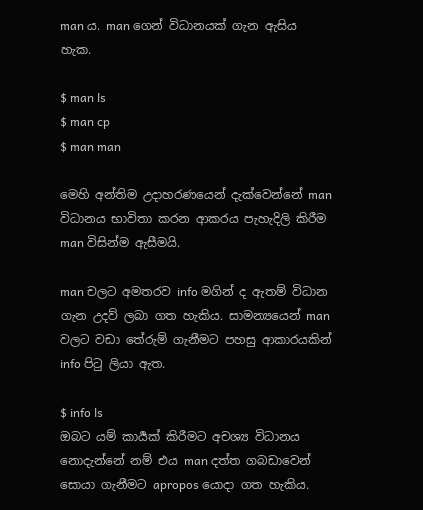man ය. man ගෙන් විධානයක් ගැන ඇසිය හැක.

$ man ls
$ man cp
$ man man

මෙහි අන්තිම උදාහරණයෙන් දැක්වෙන්නේ man විධානය භාවිතා කරන ආකරය පැහැදිලි කිරීම man විසින්ම ඇසීමයි.

man චලට අමතරව info මගින් ද ඇතම් විධාන ගැන උදව් ලබා ගත හැකිය. සාමන්‍යයෙන් man වලට වඩා තේරුම් ගැනීමට පහසු ආකාරයකින් info පිටු ලියා ඇත.

$ info ls
ඔබට යම් කාර්‍යක් කිරීමට අචශ්‍ය විධානය නොදැන්නේ නම් එය man දත්ත ගබඩාවෙන් සොයා ගැනීමට apropos යොදා ගත හැකිය.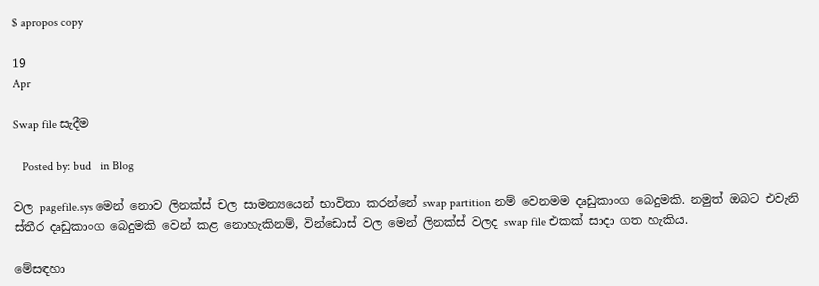$ apropos copy

19
Apr

Swap file සැදීම

   Posted by: bud   in Blog

වල pagefile.sys මෙන් නොව ලිනක්ස් චල සාමන්‍යයෙන් භාවිතා කරන්නේ swap partition නම් වෙනමම දෘඩුකාංග බෙදුමකි. නමුත් ඔබට එවැනි ස්තීර දෘඩුකාංග බෙදුමකි වෙන් කළ නොහැකිනම්, වින්ඩොස් වල මෙන් ලිනක්ස් වලද swap file එකක් සාදා ගත හැකිය.

මේසඳහා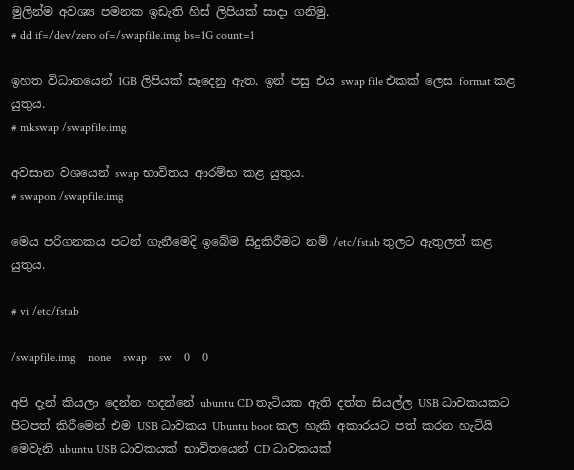මුලින්ම අවශ්‍ය පමනක ඉඩැති හිස් ලිපියක් සාදා ගනිමු.
# dd if=/dev/zero of=/swapfile.img bs=1G count=1

ඉහත විධානයෙන් 1GB ලිපියක් සෑදෙනු ඇත. ඉන් පසු එය swap file එකක් ලෙස format කළ යුතුය.
# mkswap /swapfile.img

අවසාන වශයෙන් swap භාවිතය ආරම්භ කළ යුතුය.
# swapon /swapfile.img

මෙය පරිගනකය පටන් ගැනීමෙදි ඉබේම සිදුකිරීමට නම් /etc/fstab තුලට ඇතුලත් කළ යුතුය.

# vi /etc/fstab

/swapfile.img    none    swap    sw    0    0

අපි දැන් කියලා දෙන්න හදන්නේ ubuntu CD තැටියක ඇති දත්ත සියල්ල USB ධාවකයකට පිටපත් කිරීමෙන් එම USB ධාවකය Ubuntu boot කල හැකි අකාරයට පත්‍ කරන හැටියි මෙවැනි ubuntu USB ධාවකයක් භාවිතයෙන් CD ධාවකයක්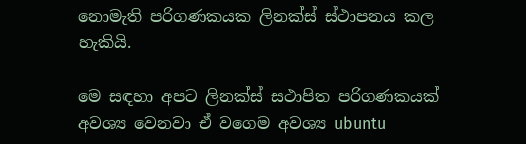නොමැති පරිගණකයක ලිනක්ස් ස්ථාපනය කල හැකියි.

මෙ සඳහා අපට ලිනක්ස් සථාපිත පරිගණකයක්‍ අවශ්‍ය වෙනවා ඒ වගෙම අවශ්‍ය ubuntu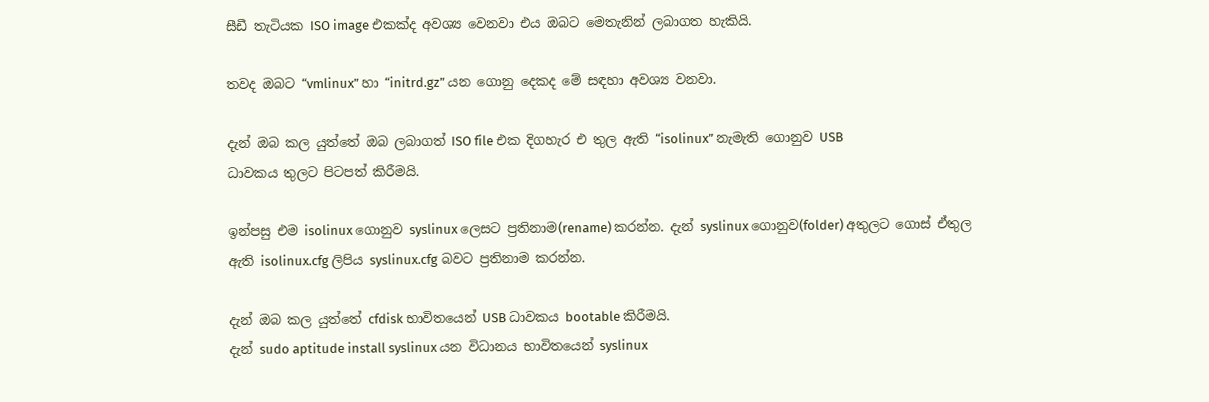සීඩී තැටියක ISO image එකක්ද අවශ්‍ය වෙනවා එය ඔබට මෙතැනින් ලබාගත හැකියි.

තවද ඔබට “vmlinux” හා “initrd.gz” යන ගොනු දෙකද මේ සඳහා අවශ්‍ය වනවා.

දැන් ඔබ කල යුත්තේ ඔබ ලබාගත් ISO file එක දිගහැර එ තුල ඇති “isolinux” නැමැති ගොනුව USB
ධාවකය තුලට පිටපත්‍ කිරීමයි.

ඉන්පසු එම isolinux ගොනුව syslinux ලෙසට ප්‍රතිනාම(rename) කරන්න. දැන් syslinux ගොනුව(folder) අතුලට ගොස් ඒතුල ඇති isolinux.cfg ලිපිය syslinux.cfg බවට ප්‍රතිනාම කරන්න.

දැන් ඔබ කල යුත්තේ cfdisk භාවිතයෙන් USB ධාවකය bootable කිරීමයි.
දැන් sudo aptitude install syslinux යන විධානය භාවිතයෙන් syslinux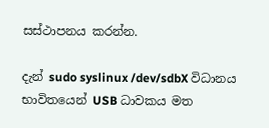සස්ථාපනය කරන්න.

දැන් sudo syslinux /dev/sdbX විධානය භාවිතයෙන් USB ධාවකය මත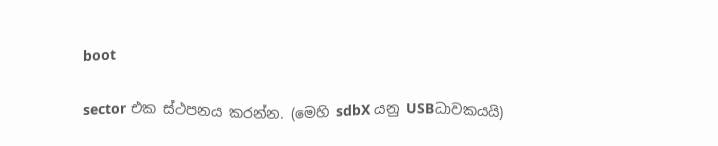boot

sector එක ස්ථපනය කරන්න. (මෙහි sdbX යනු USBධාවකයයි)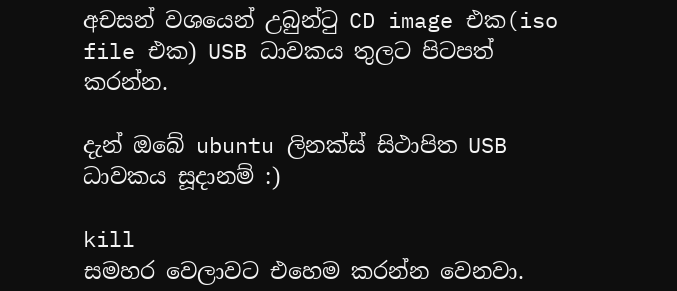අචසන් වශයෙන් උබුන්ටු CD image එක(iso file එක) USB ධාවකය තුලට පිටපත් කරන්න.

දැන් ඔබේ ubuntu ලිනක්ස් සිථාපිත USB ධාවකය සූදානම් :)

kill
සමහර වෙලාවට එහෙම කරන්න වෙනවා.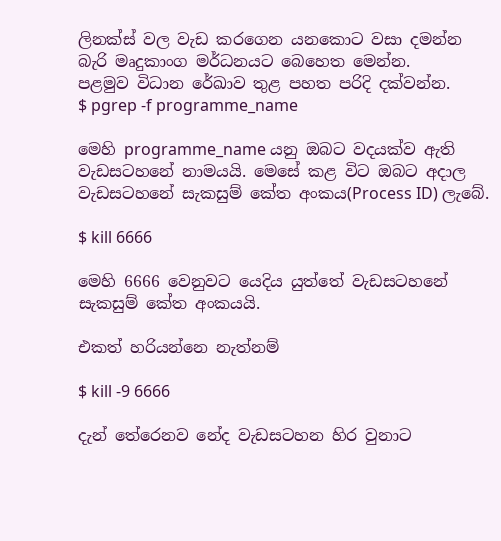ලිනක්ස් වල වැඩ කරගෙන යනකොට වසා දමන්න බැරි මෘදුකාංග මර්ධනයට බෙහෙත මෙන්න.
පළමුව විධාන රේඛාව තුළ පහත පරිදි දක්වන්න.
$ pgrep -f programme_name

මෙහි programme_name යනු ඔබට වදයක්ව ඇති වැඩසටහනේ නාමයයි. මෙසේ කළ විට ඔබට අදාල වැඩසටහනේ සැකසුම් කේත අංකය(Process ID) ලැබේ.

$ kill 6666

මෙහි 6666 වෙනුවට යෙදිය යුත්තේ වැඩසටහනේ සැකසුම් කේත අංකයයි.

එකත් හරියන්නෙ නැත්නම්‍

$ kill -9 6666

දැන් තේරෙනව නේද වැඩසටහන හිර වුනාට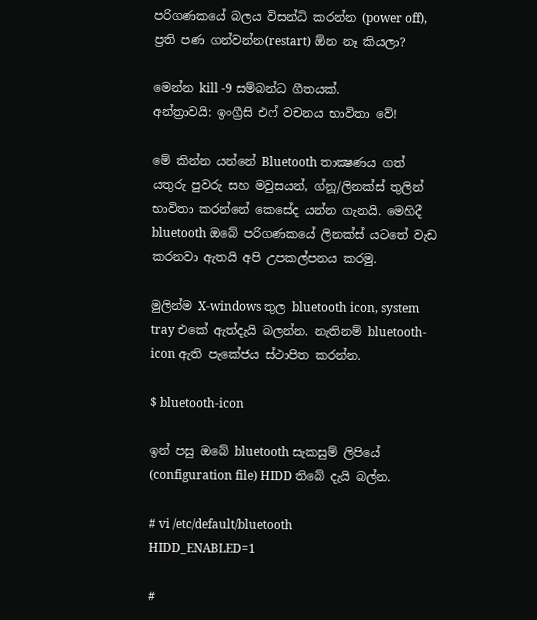පරිගණකයේ බලය විසන්ධි කරන්න (power off), ප්‍රති පණ ගන්වන්න(restart) ඕන නෑ කියලා?

මෙන්න kill -9 සම්බන්ධ ගීතයක්.
අන්ත්‍රාවයි: ඉංග්‍රීසි එෆ් වචනය භාවිතා වේ!

මේ කින්න යන්නේ Bluetooth තාක්‍ෂණය ගත් යතුරු පුවරු සහ මවුසයන්, ග්නූ/ලිනක්ස් තුලින් භාවිතා කරන්නේ කෙසේද යන්න ගැනයි. මෙහිදී bluetooth ඔබේ පරිගණකයේ ලිනක්ස් යටතේ වැඩ කරනවා ඇතයි අපි උපකල්පනය කරමු.

මුලින්ම X-windows තුල bluetooth icon, system tray එකේ ඇත්දැයි බලන්න. නැතිනම් bluetooth-icon ඇති පැකේජය ස්ථාපිත කරන්න.

$ bluetooth-icon

ඉන් පසු ඔබේ bluetooth සැකසුම් ලිපියේ (configuration file) HIDD තිබේ දැයි බල්න.

# vi /etc/default/bluetooth
HIDD_ENABLED=1

#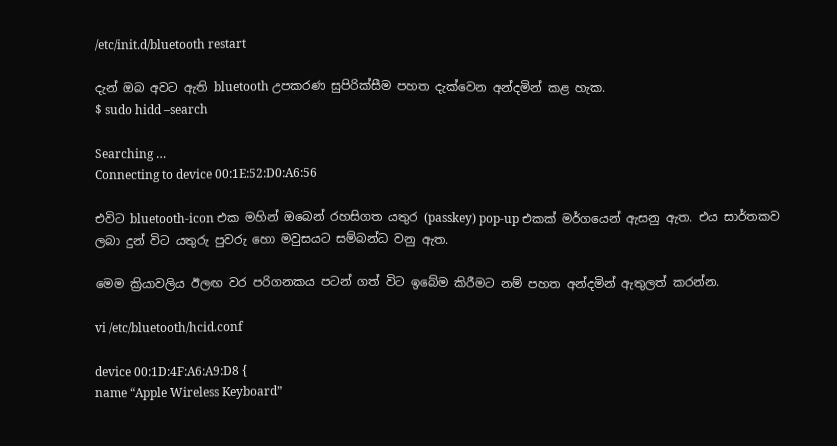/etc/init.d/bluetooth restart

දැන් ඔබ අවට ඇති bluetooth උපකරණ සුපිරික්සීම පහත දැක්වෙන අන්දමින් කළ හැක.
$ sudo hidd –search

Searching …
Connecting to device 00:1E:52:D0:A6:56

එවිට bluetooth-icon එක මහින් ඔබෙන් රහසිගත යතුර (passkey) pop-up එකක් මර්ගයෙන් ඇසනු ඇත. එය සාර්තකව ලබා දුන් විට යතුරු පුවරු හො මවුසයට සම්බන්ධ වනු ඇත.

මෙම ක්‍රියාවලිය ඊලඟ වර පරිගනකය පටන් ගත් විට ඉබේම කිරීමට නම් පහත අන්දමින් ඇතුලත් කරන්න.

vi /etc/bluetooth/hcid.conf

device 00:1D:4F:A6:A9:D8 {
name “Apple Wireless Keyboard”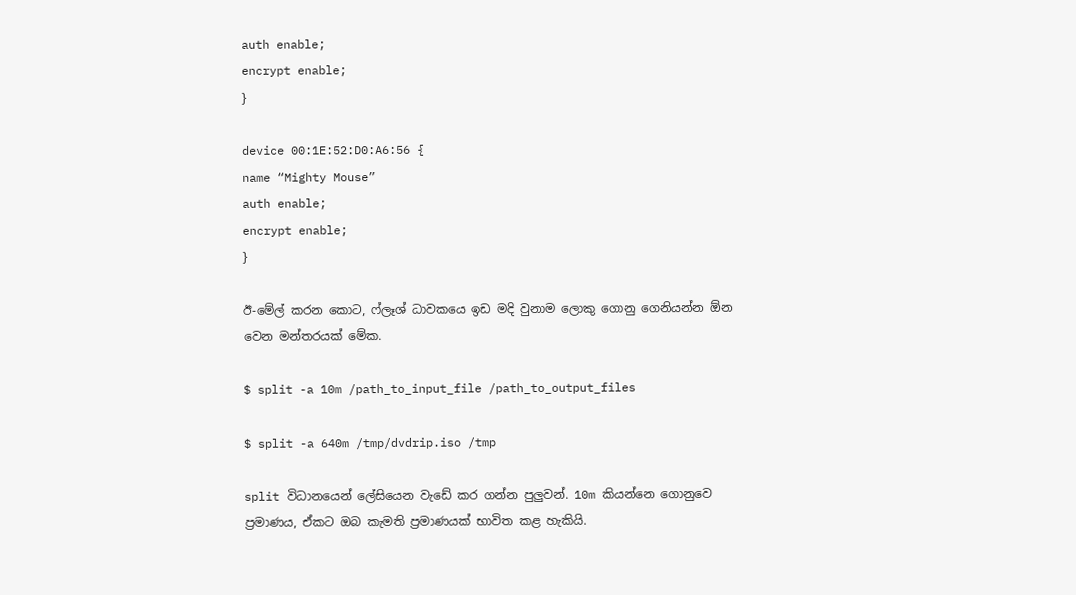auth enable;
encrypt enable;
}

device 00:1E:52:D0:A6:56 {
name “Mighty Mouse”
auth enable;
encrypt enable;
}

ඊ-මේල් කරන කොට, ෆ්ලෑශ් ධාවකයෙ ඉඩ මදි වුනාම ලොකු ගොනු ගෙනියන්න ඕන වෙන මන්තරයක් මේක.

$ split -a 10m /path_to_input_file /path_to_output_files

$ split -a 640m /tmp/dvdrip.iso /tmp

split විධානයෙන් ලේසියෙන වැඩේ කර ගන්න පුලුවන්. 10m කියන්නෙ ගොනුවෙ ප්‍රමාණය, ඒකට ඔබ කැමති ප්‍රමාණයක් භාවිත කළ හැකියි.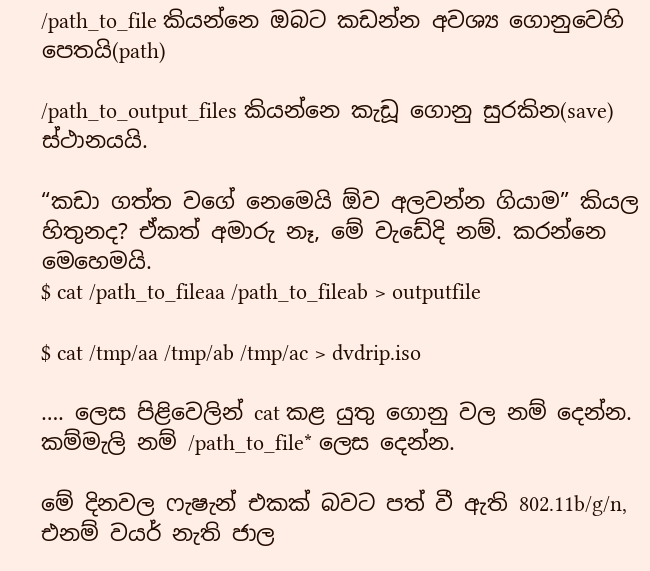/path_to_file කියන්නෙ ඔබට කඩන්න අවශ්‍ය ගොනුවෙහි පෙතයි(path)

/path_to_output_files කියන්නෙ කැඩූ ගොනු සුරකින(save) ස්ථානයයි.

“කඩා ගත්ත වගේ නෙමෙයි ඕව අලවන්න ගියාම” කියල හිතුනද? ඒකත් අමාරු නෑ, මේ වැඩේදි නම්. කරන්නෙ මෙහෙමයි.
$ cat /path_to_fileaa /path_to_fileab > outputfile

$ cat /tmp/aa /tmp/ab /tmp/ac > dvdrip.iso

…. ලෙස පිළිවෙලින් cat කළ යුතු ගොනු වල නම් දෙන්න. කම්මැලි නම් /path_to_file* ලෙස දෙන්න.

මේ දිනවල ෆැෂැන් එකක් බවට පත් වී ඇති 802.11b/g/n, එනම් වයර් නැති ජාල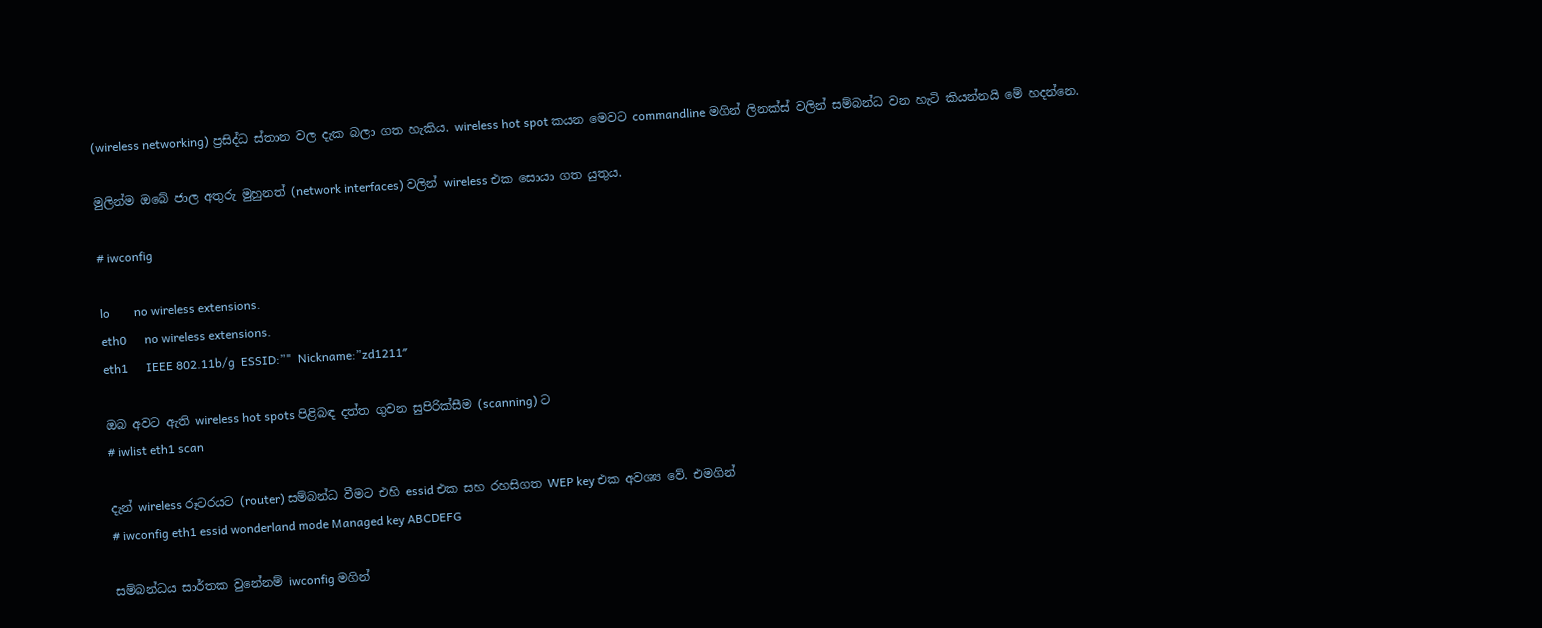(wireless networking) ප්‍රසිද්ධ ස්තාන වල දැක බලා ගත හැකිය. wireless hot spot කයන මෙවට commandline මගින් ලිනක්ස් වලින් සම්බන්ධ වන හැටි කියන්නයි මේ හදන්නෙ.

මුලින්ම ඔබේ ජාල අතුරු මුහුනත් (network interfaces) වලින් wireless එක සොයා ගත යුතුය.

# iwconfig

lo        no wireless extensions.
eth0      no wireless extensions.
eth1      IEEE 802.11b/g  ESSID:”"  Nickname:”zd1211″

ඔබ අවට ඇති wireless hot spots පිළිබඳ දත්ත ගුවන සුපිරික්සීම (scanning) ට
# iwlist eth1 scan

දැන් wireless රූටරයට (router) සම්බන්ධ වීමට එහි essid එක සහ රහසිගත WEP key එක අවශ්‍ය වේ. එමගින්
# iwconfig eth1 essid wonderland mode Managed key ABCDEFG

සම්බන්ධය සාර්තක වුනේනම් iwconfig මගින්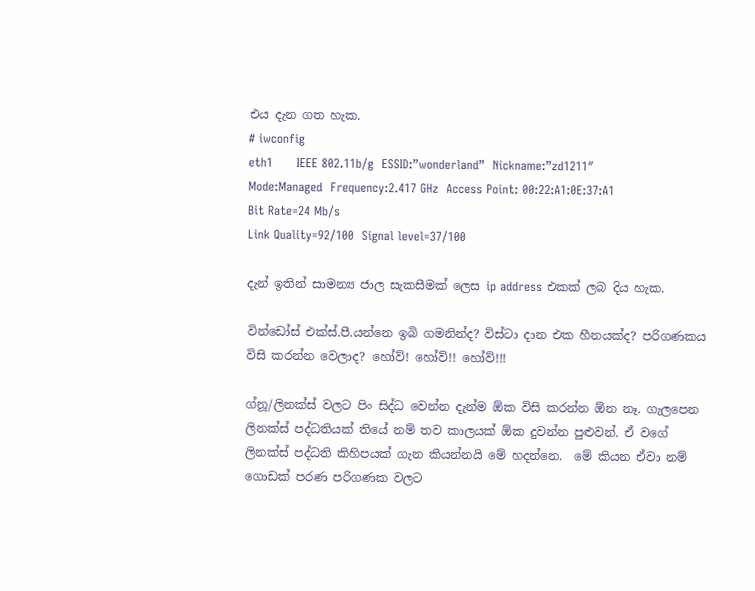එය දැන ගත හැක.
# iwconfig
eth1      IEEE 802.11b/g  ESSID:”wonderland”  Nickname:”zd1211″
Mode:Managed  Frequency:2.417 GHz  Access Point: 00:22:A1:0E:37:A1
Bit Rate=24 Mb/s
Link Quality=92/100  Signal level=37/100

දැන් ඉතින් සාමන්‍ය ජාල සැකසීමක් ලෙස ip address එකක් ලබ දිය හැක.

වින්ඩෝස් එක්ස්.පී.යන්නෙ ඉබි ගමනින්ද? විස්ටා දාන එක හීනයක්ද? පරිගණකය විසි කරන්න වෙලාද? හෝව්! හෝව්!! හෝව්!!!

ග්නූ/ලිනක්ස් වලට පිං සිද්ධ වෙන්න දැන්ම ඕක විසි කරන්න ඕන නෑ. ගැලපෙන ලිනක්ස් පද්ධතියක් තියේ නම් තව කාලයක් ඕක දුවන්න පුළුවන්. ඒ වගේ ලිනක්ස් පද්ධති කිහිපයක් ගැන කියන්නයි මේ හදන්නෙ.  මේ කියන ඒවා නම් ගොඩක් පරණ පරිගණක වලට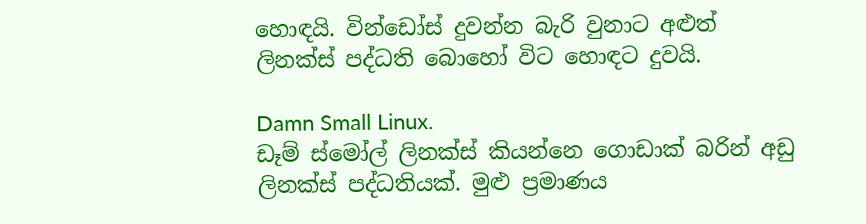හොඳයි. වින්ඩෝස් දුවන්න බැරි වුනාට අළුත් ලිනක්ස් පද්ධති බොහෝ විට හොඳට දුවයි.

Damn Small Linux.
ඩෑම් ස්මෝල් ලිනක්ස් කියන්නෙ ගොඩාක් බරින් අඩු ලිනක්ස් පද්ධතියක්. මුළු ප්‍රමාණය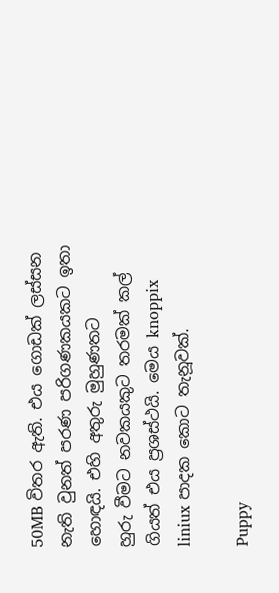50MB විතර ඇති. එය ගොඩක් ලස්සන නැති වුනත් පරණ පරිගණකයකට ඉතා හොඳයි. එහි අතුරු මුහුණතට
හුරු වීමට නවකයකුට තරමක් කල් ගියත් එය ප්‍රශස්ථයි. මෙය knoppix liniux පාදක කොට තැනූවක්.

Puppy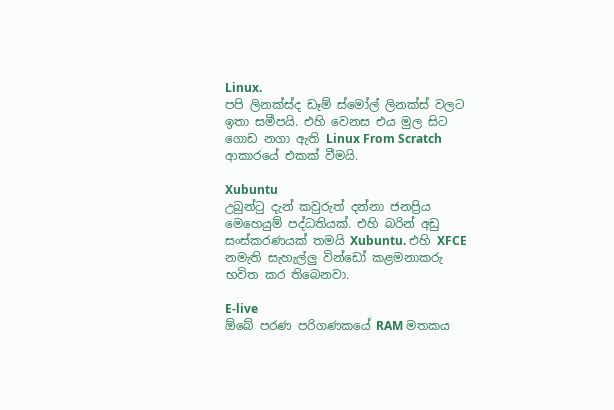Linux.
පපි ලිනක්ස්ද ඩෑම් ස්මෝල් ලිනක්ස් වලට ඉතා සමීපයි. එහි වෙනස එය මුල සිට ගොඩ නගා ඇති Linux From Scratch ආකාරයේ එකක් වීමයි.

Xubuntu
උබුන්ටු දැන් කවුරුත් දන්නා ජනප්‍රිය මෙහෙයුම් පද්ධතියක්. එහි බරින් අඩු සංස්කරණයක් තමයි Xubuntu. එහි XFCE නමැති සැහැල්ලු වින්ඩෝ කළමනාකරු භවිත කර තිබෙනවා.

E-live
ඕබේ පරණ පරිගණකයේ RAM මතකය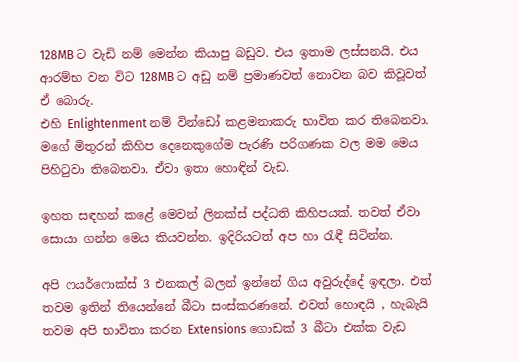128MB ට වැඩි නම් මෙන්න කියාපු බඩුව. එය ඉතාම ලස්සනයි. එය ආරම්භ වන විට 128MB ට අඩු නම් ප්‍රමාණවත් නොවන බව කිවූවත් ඒ බොරු.
එහි Enlightenment නම් වින්ඩෝ කළමනාකරු භාවිත කර තිබෙනවා. මගේ මිතුරන් කිහිප දෙනෙකුගේම පැරණි පරිගණක වල මම මෙය පිහිටුවා තිබෙනවා. ඒවා ඉතා හොඳින් වැඩ.

ඉහත සඳහන් කළේ මෙවන් ලිනක්ස් පද්ධති කිහිපයක්. තවත් ඒවා සොයා ගන්න මෙය කියවන්න. ඉදිරියටත් අප හා රැඳී සිටින්න.

අපි ෆයර්ෆොක්ස් 3 එනකල් බලන් ඉන්නේ ගිය අවුරුද්දේ ඉඳලා. එත් තවම ඉතින් තියෙන්නේ බීටා සංස්කරණනේ. එවත් හොඳයි , හැබැයි තවම අපි භාවිතා කරන Extensions ගොඩක් 3 බීටා එක්ක වැඩ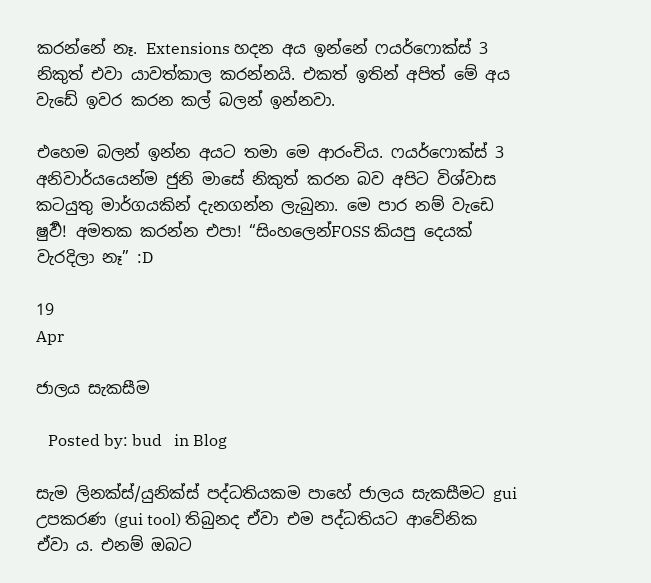කරන්නේ නෑ. Extensions හදන අය ඉන්නේ ෆයර්ෆොක්ස් 3 නිකුත් එවා යාවත්කාල කරන්නයි. එකත් ඉතින් අපිත් මේ අය වැඩේ ඉවර කරන කල් බලන් ඉන්නවා.

එහෙම බලන් ඉන්න අයට තමා මෙ ආරංචිය. ෆයර්ෆොක්ස් 3 අනිවාර්යයෙන්ම ජුනි මාසේ නිකුත් කරන බව අපිට විශ්වාස කටයුතු මාර්ගයකින් දැනගන්‍න ලැබුනා. මෙ පාර නම් වැඩෙ ෂුවර්‍! අමතක කරන්න එපා! “සිංහලෙන්FOSS කියපු දෙයක් වැරදිලා නෑ” :D

19
Apr

ජාලය සැකසීම

   Posted by: bud   in Blog

සැම ලිනක්ස්/යුනික්ස් පද්ධතියකම පාහේ ජාලය සැකසීමට gui උපකරණ (gui tool) තිබුනද ඒවා එම පද්ධතියට ආවේනික ඒවා ය. එනම් ඔබට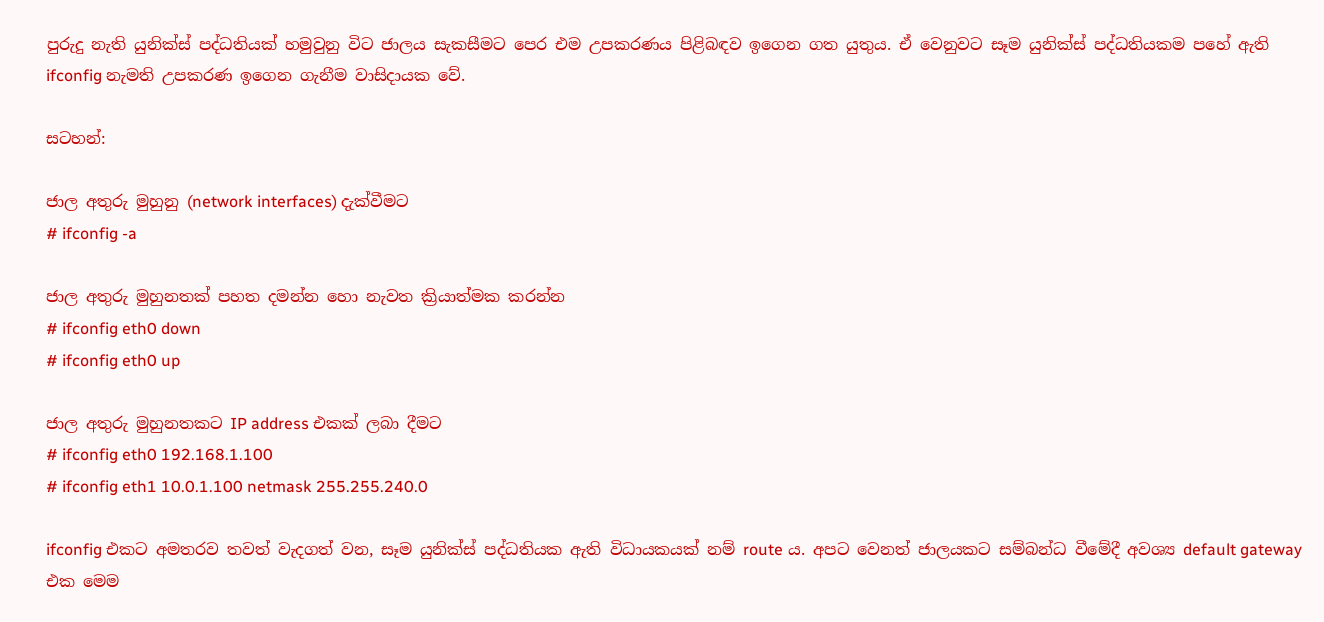පුරුදු නැති යුනික්ස් පද්ධතියක් හමුවුනු විට ජාලය සැකසීමට පෙර එම උපකරණය පිළිබඳව ඉගෙන ගත යුතුය. ඒ වෙනුවට සෑම යුනික්ස් පද්ධතියකම පහේ ඇති ifconfig නැමති උපකරණ ඉගෙන ගැනීම වාසිදායක වේ.

සටහන්:

ජාල අතුරු මුහුනු (network interfaces) දැක්වීමට
# ifconfig -a

ජාල අතුරු මුහුනතක් පහත දමන්න හො නැවත ක්‍රියාත්මක කරන්න
# ifconfig eth0 down
# ifconfig eth0 up

ජාල අතුරු මුහුනතකට IP address එකක් ලබා දීමට
# ifconfig eth0 192.168.1.100
# ifconfig eth1 10.0.1.100 netmask 255.255.240.0

ifconfig එකට අමතරව තවත් වැදගත් වන, සෑම යුනික්ස් පද්ධතියක ඇති විධායකයක් නම් route ය. අපට වෙනත් ජාලයකට සම්බන්ධ වීමේදී අවශ්‍ය default gateway එක මෙම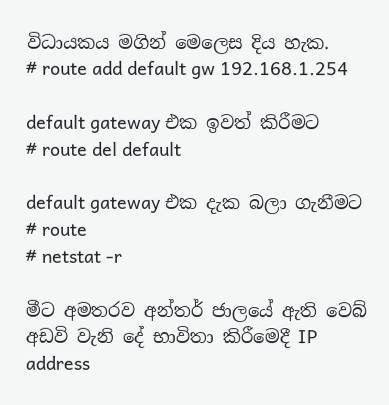විධායකය මගින් මෙලෙස දිය හැක.
# route add default gw 192.168.1.254

default gateway එක ඉවත් කිරීමට
# route del default

default gateway එක දැක බලා ගැනීමට
# route
# netstat -r

මීට අමතරව අන්තර් ජාලයේ ඇති වෙබ් අඩවි වැනි දේ භාවිතා කිරීමෙදී IP address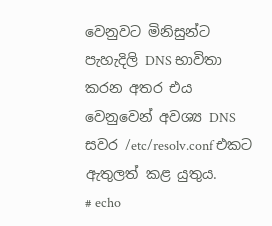වෙනුවට මිනිසුන්ට පැහැදිලි DNS භාවිතා කරන අතර එය වෙනුවෙන් අවශ්‍ය DNS සවර /etc/resolv.conf එකට ඇතුලත් කළ යුතුය.
# echo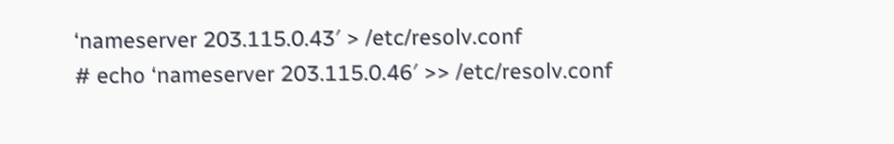‘nameserver 203.115.0.43′ > /etc/resolv.conf
# echo ‘nameserver 203.115.0.46′ >> /etc/resolv.conf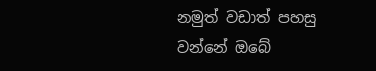නමුත් වඩාත් පහසු වන්නේ ඔබේ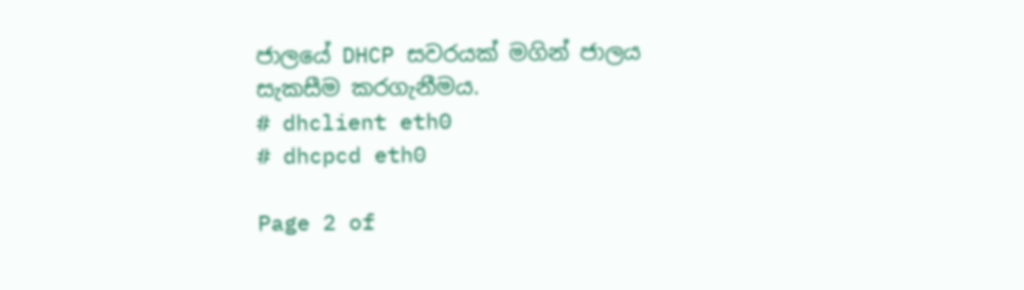ජාලයේ DHCP සවරයක් මගින් ජාලය සැකසීම කරගැනීමය.
# dhclient eth0
# dhcpcd eth0

Page 2 of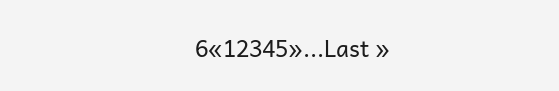6«12345»...Last »